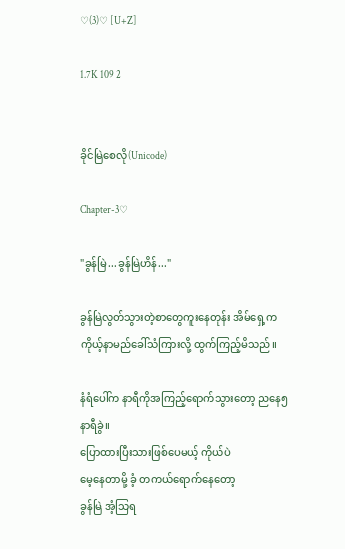♡(3)♡ [U+Z]

1.7K 109 2


ခိုင်မြဲစေလို(Unicode)

Chapter-3♡

"ခွန်မြဲ...ခွန်မြဲဟိန်..."

ခွန်မြဲလွတ်သွားတဲ့စာတွေကူးနေတုန်း အိမ်ရှေ့က ကိုယ့်နာမည်ခေါ်သံကြားလို့ ထွက်ကြည့်မိသည်။

နံရံပေါ်က နာရီကိုအကြည့်ရောက်သွားတော့ ညနေ၅နာရီခွဲ။
ပြောထားပြီးသားဖြစ်ပေမယ့် ကိုယ်ပဲ
မေ့နေတာမို့ ခံ့ တကယ်ရောက်နေတော့
ခွန်မြဲ အံ့သြရ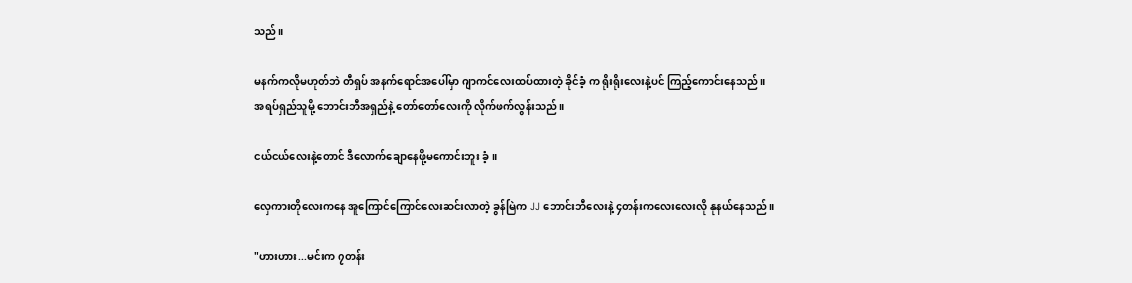သည်။

မနက်ကလိုမဟုတ်ဘဲ တီရှပ် အနက်ရောင်အပေါ်မှာ ဂျာကင်လေးထပ်ထားတဲ့ ခိုင်ခံ့ က ရိုးရိုးလေးနဲ့ပင် ကြည့်ကောင်းနေသည်။
အရပ်ရှည်သူမို့ ဘောင်းဘီအရှည်နဲ့ တော်တော်လေးကို လိုက်ဖက်လွန်းသည်။

ငယ်ငယ်လေးနဲ့တောင် ဒီလောက်ချောနေဖို့မကောင်းဘူး ခံ့။

လှေကားတိုလေးကနေ အူကြောင်ကြောင်လေးဆင်းလာတဲ့ ခွန်မြဲက JJ ဘောင်းဘီလေးနဲ့ ၄တန်းကလေးလေးလို နုနယ်နေသည်။

"ဟားဟား...မင်းက ၇တန်း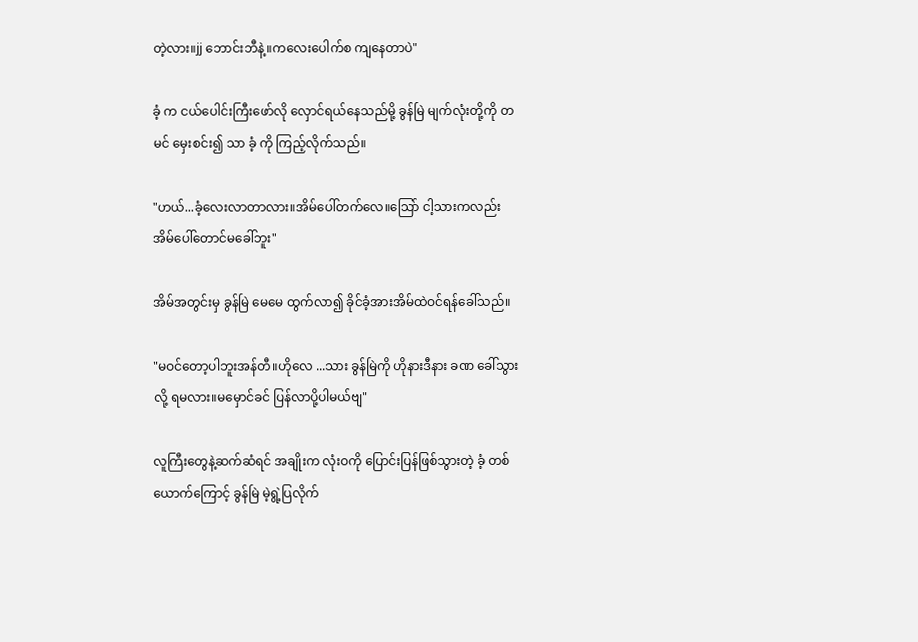တဲ့လား။jj ဘောင်းဘီနဲ့။ကလေးပေါက်စ ကျနေတာပဲ"

ခံ့ က ငယ်ပေါင်းကြီးဖော်လို လှောင်ရယ်နေသည်မို့ ခွန်မြဲ မျက်လုံးတို့ကို တမင် မှေးစင်း၍ သာ ခံ့ ကို ကြည့်လိုက်သည်။

"ဟယ်...ခံ့လေးလာတာလား။အိမ်ပေါ်တက်လေ။သြော် ငါ့သားကလည်း အိမ်ပေါ်တောင်မခေါ်ဘူး"

အိမ်အတွင်းမှ ခွန်မြဲ မေမေ ထွက်လာ၍ ခိုင်ခံ့အားအိမ်ထဲဝင်ရန်ခေါ်သည်။

"မဝင်တော့ပါဘူးအန်တီ။ဟိုလေ ...သား ခွန်မြဲကို ဟိုနားဒီနား ခဏ ခေါ်သွားလို့ ရမလား။မမှောင်ခင် ပြန်လာပို့ပါမယ်ဗျ"

လူကြီးတွေနဲ့ဆက်ဆံရင် အချိုးက လုံးဝကို ပြောင်းပြန်ဖြစ်သွားတဲ့ ခံ့ တစ်ယောက်ကြောင့် ခွန်မြဲ မဲ့ရွဲ့ပြလိုက်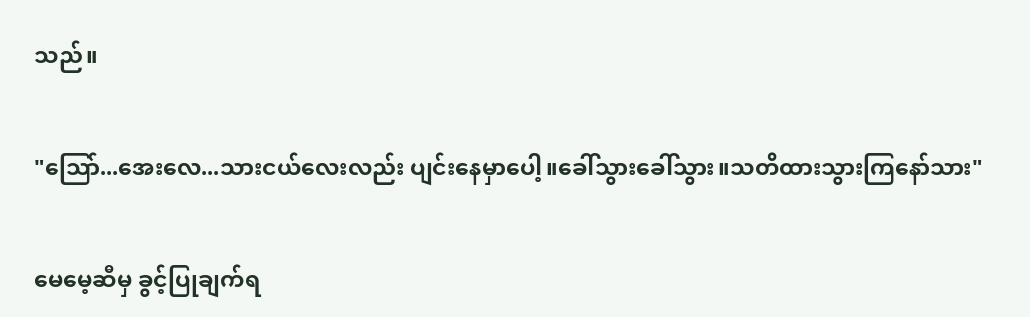သည်။

"သြော်...အေးလေ...သားငယ်လေးလည်း ပျင်းနေမှာပေါ့။ခေါ်သွားခေါ်သွား။သတိထားသွားကြနော်သား"

မေမေ့ဆီမှ ခွင့်ပြုချက်ရ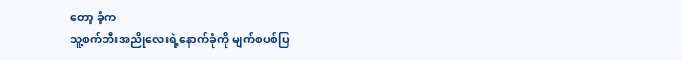တော့ ခံ့က
သူ့စက်ဘီးအညိုလေးရဲ့နောက်ခုံကို မျက်စပစ်ပြ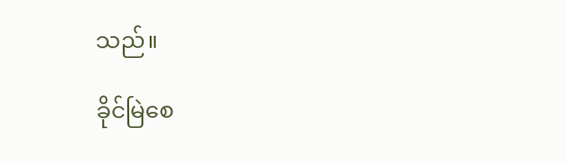သည်။

ခိုင်မြဲစေ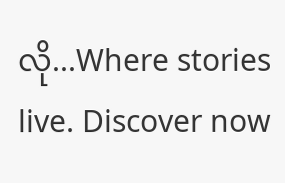လို...Where stories live. Discover now